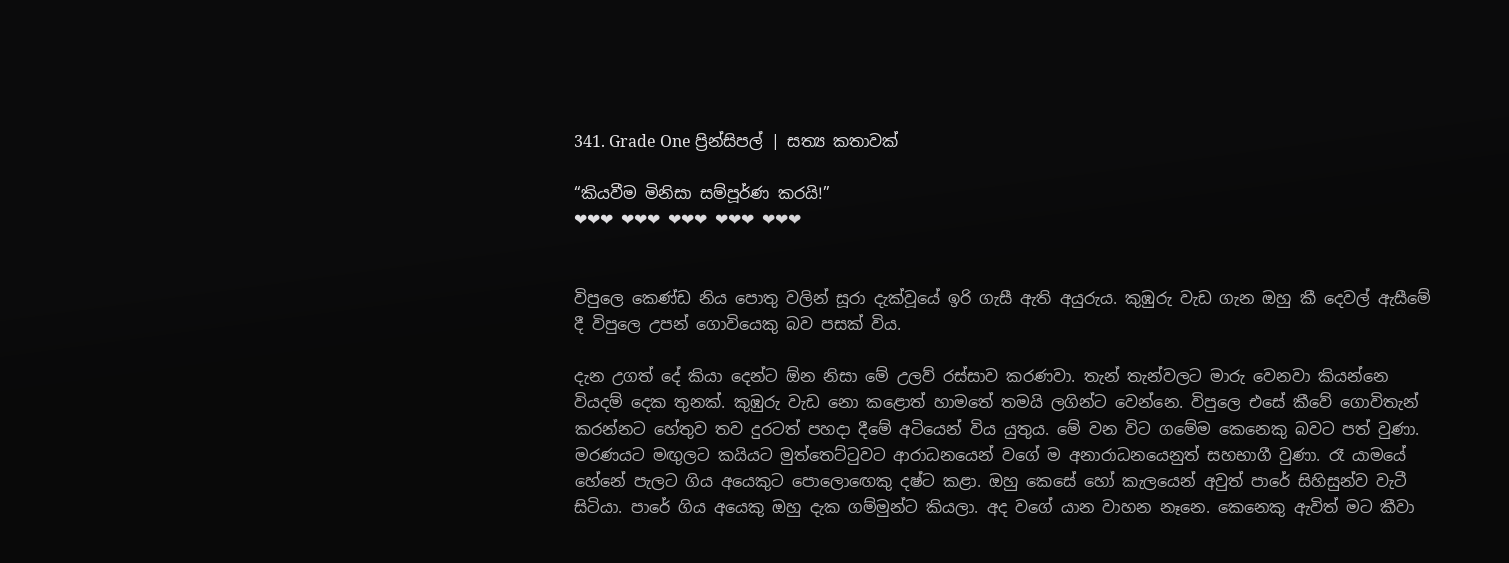341. Grade One ප්‍රින්සිපල් | සත්‍ය කතාවක්

“කියවීම මිනිසා සම්පූර්ණ කරයි!”
❤❤❤ ❤❤❤ ❤❤❤ ❤❤❤ ❤❤❤


විපුලෙ කෙණ්ඩ නිය පොතු වලින් සූරා දැක්වූයේ ඉරි ගැසී ඇති අයුරුය. කුඹුරු වැඩ ගැන ඔහු කී දෙවල් ඇසීමේ දී විපුලෙ උපන් ගොවියෙකු බව පසක් විය.

දැන උගත් දේ කියා දෙන්ට ඕන නිසා මේ උලව් රස්සාව කරණවා. තැන් තැන්වලට මාරු වෙනවා කියන්නෙ වියදම් දෙක තුනක්. කුඹුරු වැඩ නො කළොත් හාමතේ තමයි ලගින්ට වෙන්නෙ. විපුලෙ එසේ කීවේ ගොවිතැන් කරන්නට හේතුව තව දුරටත් පහදා දීමේ අටියෙන් විය යුතුය. මේ වන විට ගමේම කෙනෙකු බවට පත් වුණා. මරණයට මඟුලට කයියට මුත්තෙට්ටුවට ආරාධනයෙන් වගේ ම අනාරාධනයෙනුත් සහභාගී වුණා. රෑ යාමයේ හේනේ පැලට ගිය අයෙකුට පොලොඟෙකු දෂ්ට කළා. ඔහු කෙසේ හෝ කැලයෙන් අවුත් පාරේ සිහිසුන්ව වැටී සිටියා. පාරේ ගිය අයෙකු ඔහු දැක ගම්මුන්ට කියලා. අද වගේ යාන වාහන නෑනෙ. කෙනෙකු ඇවිත් මට කීවා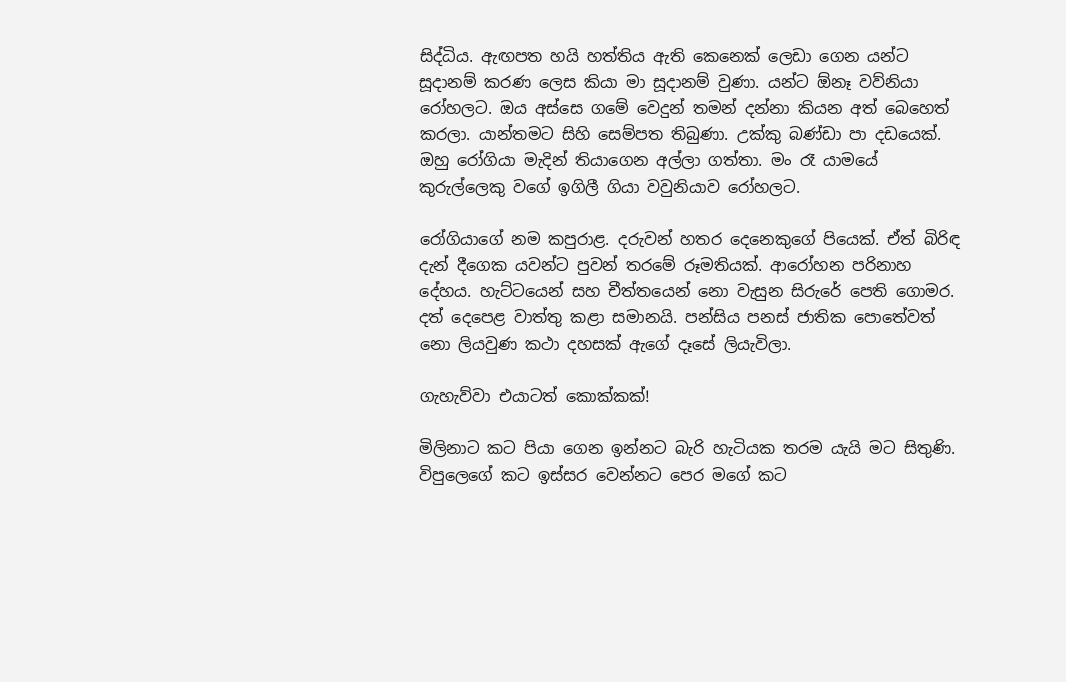සිද්ධිය. ඇඟපත හයි හත්තිය ඇති කෙනෙක් ලෙඩා ගෙන යන්ට සූදානම් කරණ ලෙස කියා මා සූදානම් වුණා. යන්ට ඕනෑ වව්නියා රෝහලට. ඔය අස්සෙ ගමේ වෙදුන් තමන් දන්නා කියන අත් බෙහෙත් කරලා. යාන්තමට සිහි සෙම්පත තිබුණා. උක්කු බණ්ඩා පා දඩයෙක්. ඔහු රෝගියා මැදින් තියාගෙන අල්ලා ගත්තා. මං රෑ යාමයේ කුරුල්ලෙකු වගේ ඉගිලී ගියා වවුනියාව රෝහලට.

රෝගියාගේ නම කපුරාළ. දරුවන් හතර දෙනෙකුගේ පියෙක්. ඒත් බිරිඳ දැන් දීගෙක යවන්ට පුවන් තරමේ රූමතියක්. ආරෝහන පරිනාහ දේහය. හැට්ටයෙන් සහ චීත්තයෙන් නො වැසුන සිරුරේ පෙති ගොමර. දත් දෙපෙළ වාත්තු කළා සමානයි. පන්සිය පනස් ජාතික පොතේවත් නො ලියවුණ කථා දහසක් ඇගේ දෑසේ ලියැවිලා.

ගැහැව්වා එයාටත් කොක්කක්!

මිලිනාට කට පියා ගෙන ඉන්නට බැරි හැටියක තරම යැයි මට සිතුණි. විපුලෙගේ කට ඉස්සර වෙන්නට පෙර මගේ කට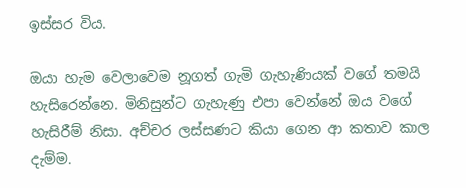ඉස්සර විය.

ඔයා හැම වෙලාවෙම නූගත් ගැමි ගැහැණියක් වගේ තමයි හැසිරෙන්නෙ. මිනිසුන්ට ගැහැණු එපා වෙන්නේ ඔය වගේ හැසිරීම් නිසා. අච්චර ලස්සණට කියා ගෙන ආ කතාව කාල දැම්ම.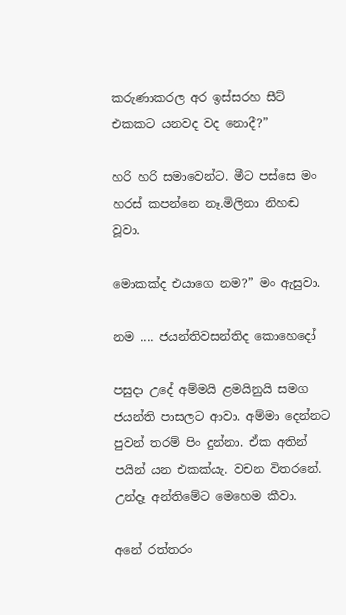කරුණාකරල අර ඉස්සරහ සීට් එකකට යනවද වද නොදී?”

හරි හරි සමාවෙන්ට. මීට පස්සෙ මං හරස් කපන්නෙ නෑ.මිලිනා නිහඬ වූවා.

මොකක්ද එයාගෙ නම?” මං ඇසුවා.

නම .... ජයන්තිවසන්තිද කොහෙදෝ

පසුදා උදේ අම්මයි ළමයිනුයි සමග ජයන්ති පාසලට ආවා. අම්මා දෙන්නට පුවන් තරම් පිං දුන්නා. ඒක අතින් පයින් යන එකක්යැ. වචන විතරනේ. උන්දෑ අන්තිමේට මෙහෙම කීවා.

අනේ රත්තරං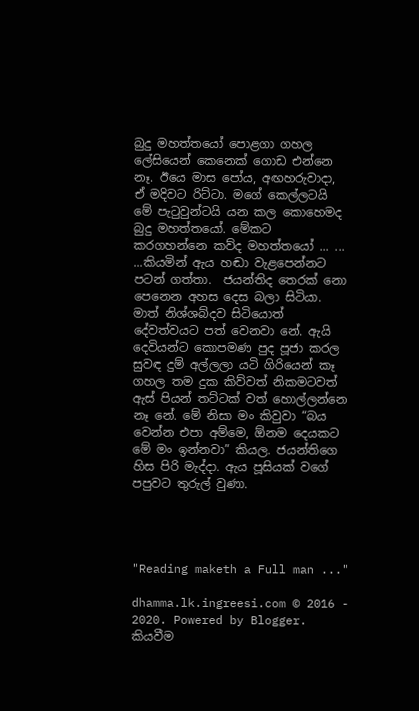බුදු මහත්තයෝ පොළගා ගහල ලේසියෙන් කෙනෙක් ගොඩ එන්නෙ නෑ. ඊයෙ මාස පෝය, අඟහරුවාදා, ඒ මදිවට රිට්ටා. මගේ කෙල්ලටයි මේ පැටුවුන්ටයි යන කල කොහෙමද බුදු මහත්තයෝ. මේකට කරගහන්නෙ කව්ද මහත්තයෝ ... ... ...කියමින් ඇය හඬා වැළපෙන්නට පටන් ගත්තා.  ජයන්තිද තෙරක් නො පෙනෙන අහස දෙස බලා සිටියා. මාත් නිශ්ශබ්දව සිටියොත් දේවත්වයට පත් වෙනවා නේ. ඇයි දෙවියන්ට කොපමණ පුද පූජා කරල සුවඳ දුම් අල්ලලා යටි ගිරියෙන් කෑ ගහල තම දුක කිව්වත් නිකමටවත් ඇස් පියන් තට්ටක් වත් හොල්ලන්නෙ නෑ නේ. මේ නිසා මං කිවුවා “බය වෙන්න එපා අම්මෙ, ඕනම දෙයකට මේ මං ඉන්නවා” කියල. ජයන්තිගෙ හිස පිරි මැද්දා. ඇය පූසියක් වගේ පපුවට තුරුල් වුණා.




"Reading maketh a Full man ..."

dhamma.lk.ingreesi.com © 2016 - 2020. Powered by Blogger.
කියවීම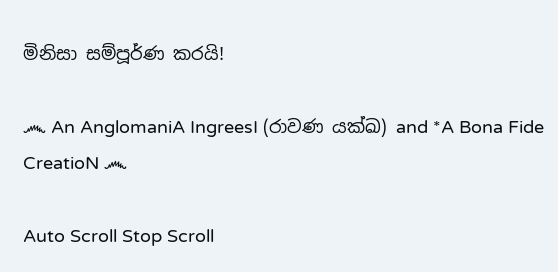මිනිසා සම්පූර්ණ කරයි!

෴ An AnglomaniA IngreesI (රාවණ යක්ඛ) and *A Bona Fide CreatioN ෴

Auto Scroll Stop Scroll